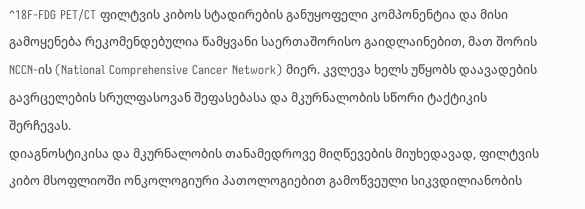^18F-FDG PET/CT ფილტვის კიბოს სტადირების განუყოფელი კომპონენტია და მისი გამოყენება რეკომენდებულია წამყვანი საერთაშორისო გაიდლაინებით, მათ შორის NCCN-ის (National Comprehensive Cancer Network) მიერ. კვლევა ხელს უწყობს დაავადების გავრცელების სრულფასოვან შეფასებასა და მკურნალობის სწორი ტაქტიკის შერჩევას.
დიაგნოსტიკისა და მკურნალობის თანამედროვე მიღწევების მიუხედავად, ფილტვის კიბო მსოფლიოში ონკოლოგიური პათოლოგიებით გამოწვეული სიკვდილიანობის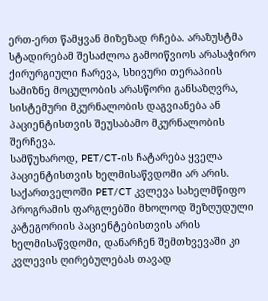ერთ-ერთ წამყვან მიზეზად რჩება. არაზუსტმა სტადირებამ შესაძლოა გამოიწვიოს არასაჭირო ქირურგიული ჩარევა, სხივური თერაპიის სამიზნე მოცულობის არასწორი განსაზღვრა, სისტემური მკურნალობის დაგვიანება ან პაციენტისთვის შეუსაბამო მკურნალობის შერჩევა.
სამწუხაროდ, PET/CT-ის ჩატარება ყველა პაციენტისთვის ხელმისაწვდომი არ არის. საქართველოში PET/CT კვლევა სახელმწიფო პროგრამის ფარგლებში მხოლოდ შეზღუდული კატეგორიის პაციენტებისთვის არის ხელმისაწვდომი, დანარჩენ შემთხვევაში კი კვლევის ღირებულებას თავად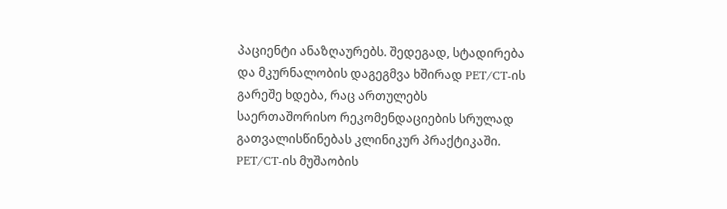პაციენტი ანაზღაურებს. შედეგად, სტადირება და მკურნალობის დაგეგმვა ხშირად PET/CT-ის გარეშე ხდება, რაც ართულებს საერთაშორისო რეკომენდაციების სრულად გათვალისწინებას კლინიკურ პრაქტიკაში.
PET/CT-ის მუშაობის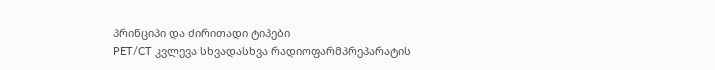პრინციპი და ძირითადი ტიპები
PET/CT კვლევა სხვადასხვა რადიოფარმპრეპარატის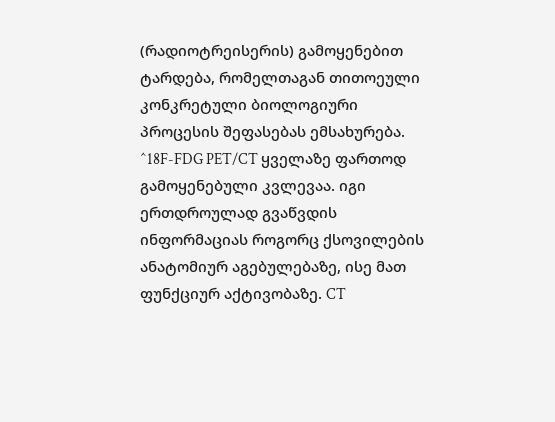(რადიოტრეისერის) გამოყენებით ტარდება, რომელთაგან თითოეული კონკრეტული ბიოლოგიური პროცესის შეფასებას ემსახურება.
^18F-FDG PET/CT ყველაზე ფართოდ გამოყენებული კვლევაა. იგი ერთდროულად გვაწვდის ინფორმაციას როგორც ქსოვილების ანატომიურ აგებულებაზე, ისე მათ ფუნქციურ აქტივობაზე. CT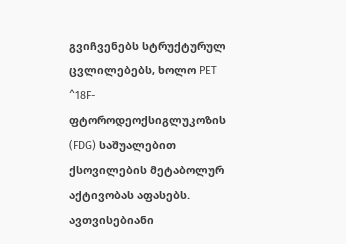გვიჩვენებს სტრუქტურულ ცვლილებებს, ხოლო PET ^18F-ფტოროდეოქსიგლუკოზის (FDG) საშუალებით ქსოვილების მეტაბოლურ აქტივობას აფასებს. ავთვისებიანი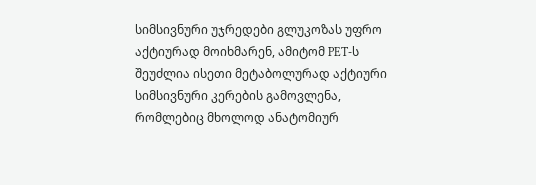სიმსივნური უჯრედები გლუკოზას უფრო აქტიურად მოიხმარენ, ამიტომ PET-ს შეუძლია ისეთი მეტაბოლურად აქტიური სიმსივნური კერების გამოვლენა, რომლებიც მხოლოდ ანატომიურ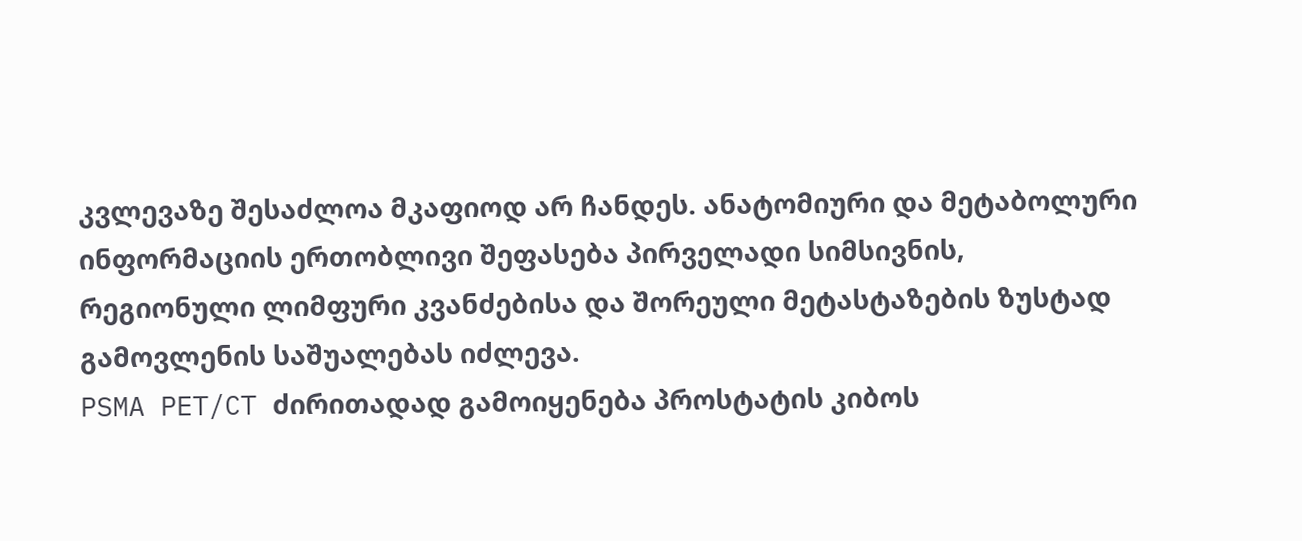კვლევაზე შესაძლოა მკაფიოდ არ ჩანდეს. ანატომიური და მეტაბოლური ინფორმაციის ერთობლივი შეფასება პირველადი სიმსივნის, რეგიონული ლიმფური კვანძებისა და შორეული მეტასტაზების ზუსტად გამოვლენის საშუალებას იძლევა.
PSMA PET/CT ძირითადად გამოიყენება პროსტატის კიბოს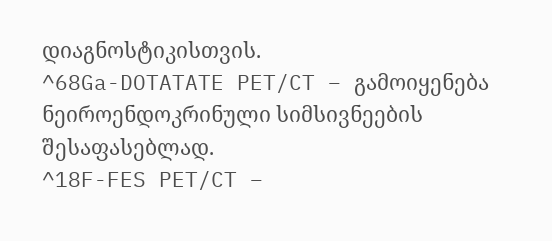დიაგნოსტიკისთვის.
^68Ga-DOTATATE PET/CT – გამოიყენება ნეიროენდოკრინული სიმსივნეების შესაფასებლად.
^18F-FES PET/CT –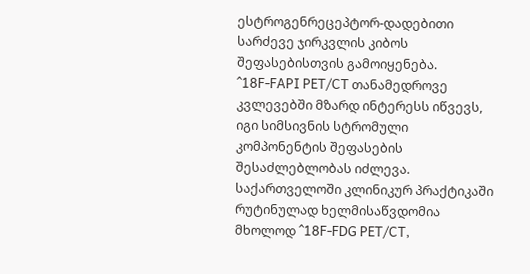ესტროგენრეცეპტორ-დადებითი სარძევე ჯირკვლის კიბოს შეფასებისთვის გამოიყენება.
^18F-FAPI PET/CT თანამედროვე კვლევებში მზარდ ინტერესს იწვევს, იგი სიმსივნის სტრომული კომპონენტის შეფასების შესაძლებლობას იძლევა.
საქართველოში კლინიკურ პრაქტიკაში რუტინულად ხელმისაწვდომია მხოლოდ ^18F-FDG PET/CT,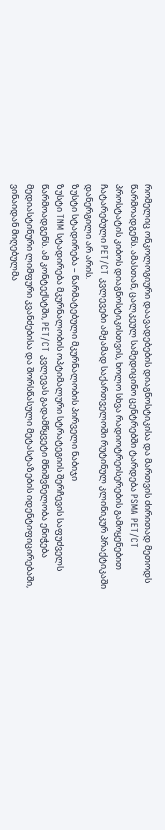რომელიც ონკოლოგიური დაავადებების დიაგნოსტიკისა და მართვის ძირითად მეთოდს წარმოადგენს. ამასთან, ცალკეულ სამედიცინო ცენტრებში ტარდება PSMA PET/CT პროსტატის კიბოს დიაგნოსტიკისთვის, ხოლო სხვა რადიოტრეისერების გამოყენებით ჩატარებული PET/CT კვლევები ამჟამად საქართველოში რუტინულ კლინიკურ პრაქტიკაში დანერგილი არ არის.
ზუსტი სტადირება – წარმატებული მკურნალობის პირველი ნაბიჯი
ზუსტი TNM სტადირება მკურნალობის ოპტიმალური სტრატეგიის შერჩევის საფუძველს წარმოადგენს. ამ კონტექსტში, PET/CT კვლევას გადამწყვეტი მნიშვნელობა ენიჭება მედიასტინური ლიმფური კვანძებისა და შორსწასული მეტასტაზების იდენტიფიცირებაში, ვინაიდან მიღებულმა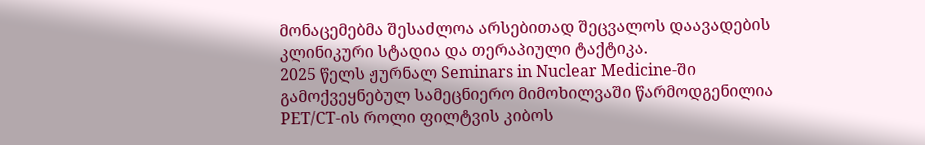მონაცემებმა შესაძლოა არსებითად შეცვალოს დაავადების კლინიკური სტადია და თერაპიული ტაქტიკა.
2025 წელს ჟურნალ Seminars in Nuclear Medicine-ში გამოქვეყნებულ სამეცნიერო მიმოხილვაში წარმოდგენილია PET/CT-ის როლი ფილტვის კიბოს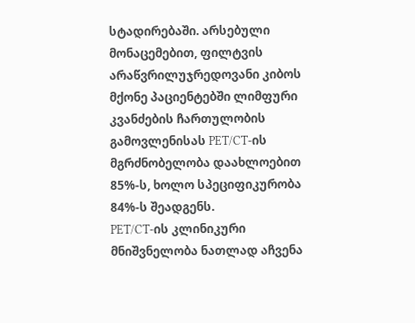სტადირებაში. არსებული მონაცემებით, ფილტვის არაწვრილუჯრედოვანი კიბოს მქონე პაციენტებში ლიმფური კვანძების ჩართულობის გამოვლენისას PET/CT-ის მგრძნობელობა დაახლოებით 85%-ს, ხოლო სპეციფიკურობა 84%-ს შეადგენს.
PET/CT-ის კლინიკური მნიშვნელობა ნათლად აჩვენა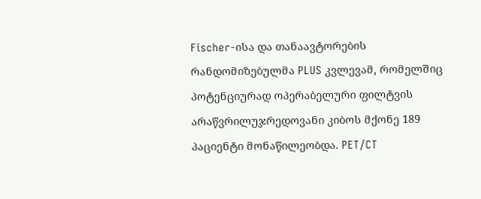Fischer-ისა და თანაავტორების რანდომიზებულმა PLUS კვლევამ, რომელშიც პოტენციურად ოპერაბელური ფილტვის არაწვრილუჯრედოვანი კიბოს მქონე 189 პაციენტი მონაწილეობდა. PET/CT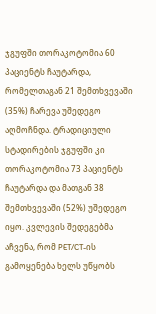ჯგუფში თორაკოტომია 60 პაციენტს ჩაუტარდა, რომელთაგან 21 შემთხვევაში (35%) ჩარევა უშედეგო აღმოჩნდა. ტრადიციული სტადირების ჯგუფში კი თორაკოტომია 73 პაციენტს ჩაუტარდა და მათგან 38 შემთხვევაში (52%) უშედეგო იყო. კვლევის შედეგებმა აჩვენა, რომ PET/CT-ის გამოყენება ხელს უწყობს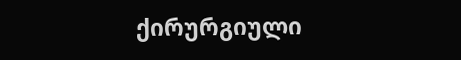ქირურგიული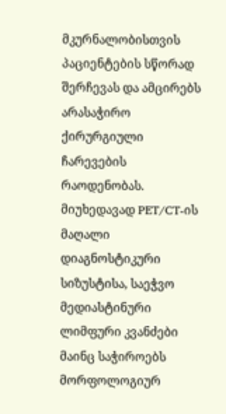მკურნალობისთვის პაციენტების სწორად შერჩევას და ამცირებს არასაჭირო ქირურგიული ჩარევების რაოდენობას.
მიუხედავად PET/CT-ის მაღალი დიაგნოსტიკური სიზუსტისა, საეჭვო მედიასტინური ლიმფური კვანძები მაინც საჭიროებს მორფოლოგიურ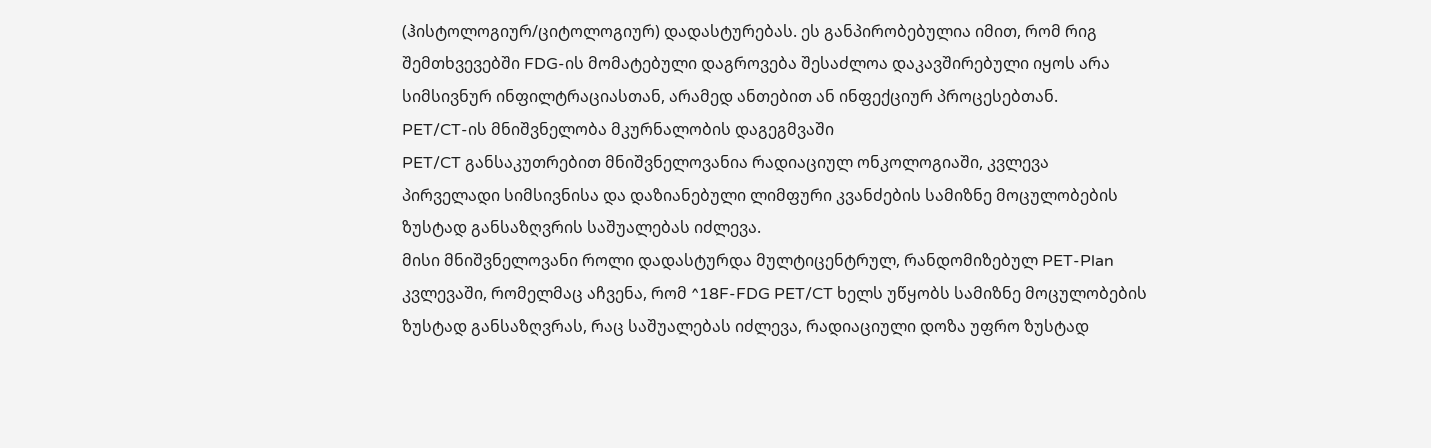(ჰისტოლოგიურ/ციტოლოგიურ) დადასტურებას. ეს განპირობებულია იმით, რომ რიგ შემთხვევებში FDG-ის მომატებული დაგროვება შესაძლოა დაკავშირებული იყოს არა სიმსივნურ ინფილტრაციასთან, არამედ ანთებით ან ინფექციურ პროცესებთან.
PET/CT-ის მნიშვნელობა მკურნალობის დაგეგმვაში
PET/CT განსაკუთრებით მნიშვნელოვანია რადიაციულ ონკოლოგიაში, კვლევა პირველადი სიმსივნისა და დაზიანებული ლიმფური კვანძების სამიზნე მოცულობების ზუსტად განსაზღვრის საშუალებას იძლევა.
მისი მნიშვნელოვანი როლი დადასტურდა მულტიცენტრულ, რანდომიზებულ PET-Plan კვლევაში, რომელმაც აჩვენა, რომ ^18F-FDG PET/CT ხელს უწყობს სამიზნე მოცულობების ზუსტად განსაზღვრას, რაც საშუალებას იძლევა, რადიაციული დოზა უფრო ზუსტად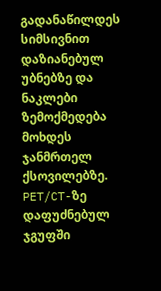გადანაწილდეს სიმსივნით დაზიანებულ უბნებზე და ნაკლები ზემოქმედება მოხდეს ჯანმრთელ ქსოვილებზე. PET/CT-ზე დაფუძნებულ ჯგუფში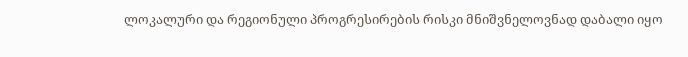ლოკალური და რეგიონული პროგრესირების რისკი მნიშვნელოვნად დაბალი იყო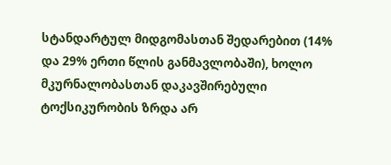სტანდარტულ მიდგომასთან შედარებით (14% და 29% ერთი წლის განმავლობაში), ხოლო მკურნალობასთან დაკავშირებული ტოქსიკურობის ზრდა არ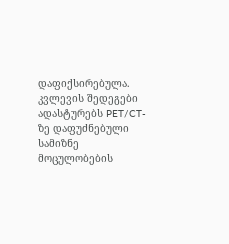დაფიქსირებულა. კვლევის შედეგები ადასტურებს PET/CT-ზე დაფუძნებული სამიზნე მოცულობების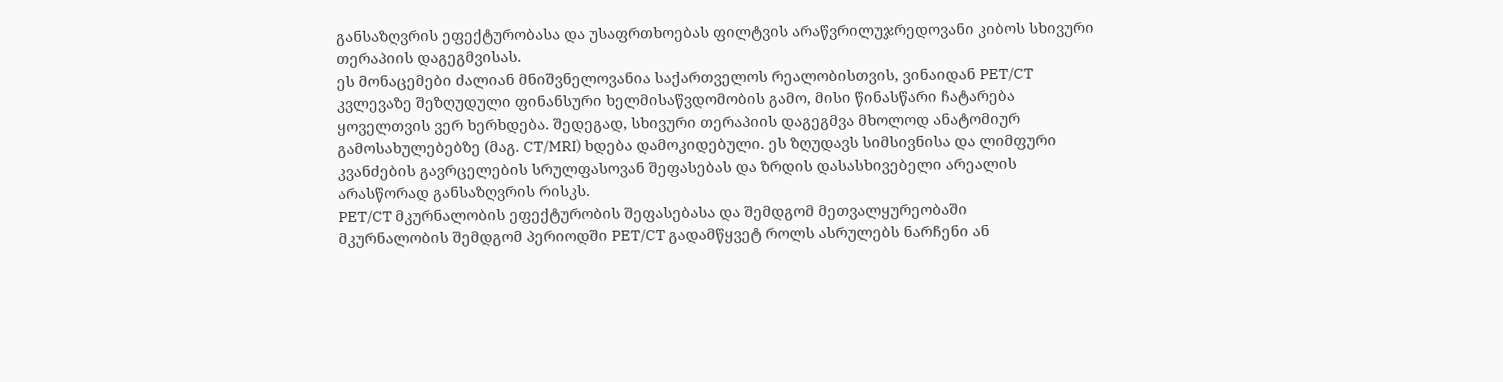განსაზღვრის ეფექტურობასა და უსაფრთხოებას ფილტვის არაწვრილუჯრედოვანი კიბოს სხივური თერაპიის დაგეგმვისას.
ეს მონაცემები ძალიან მნიშვნელოვანია საქართველოს რეალობისთვის, ვინაიდან PET/CT კვლევაზე შეზღუდული ფინანსური ხელმისაწვდომობის გამო, მისი წინასწარი ჩატარება ყოველთვის ვერ ხერხდება. შედეგად, სხივური თერაპიის დაგეგმვა მხოლოდ ანატომიურ გამოსახულებებზე (მაგ. CT/MRI) ხდება დამოკიდებული. ეს ზღუდავს სიმსივნისა და ლიმფური კვანძების გავრცელების სრულფასოვან შეფასებას და ზრდის დასასხივებელი არეალის არასწორად განსაზღვრის რისკს.
PET/CT მკურნალობის ეფექტურობის შეფასებასა და შემდგომ მეთვალყურეობაში
მკურნალობის შემდგომ პერიოდში PET/CT გადამწყვეტ როლს ასრულებს ნარჩენი ან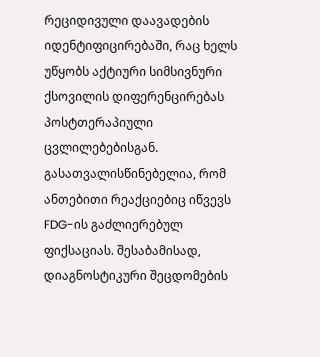რეციდივული დაავადების იდენტიფიცირებაში, რაც ხელს უწყობს აქტიური სიმსივნური ქსოვილის დიფერენცირებას პოსტთერაპიული ცვლილებებისგან. გასათვალისწინებელია, რომ ანთებითი რეაქციებიც იწვევს FDG-ის გაძლიერებულ ფიქსაციას. შესაბამისად, დიაგნოსტიკური შეცდომების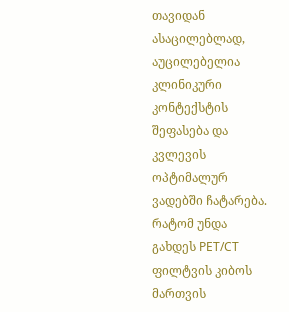თავიდან ასაცილებლად, აუცილებელია კლინიკური კონტექსტის შეფასება და კვლევის ოპტიმალურ ვადებში ჩატარება.
რატომ უნდა გახდეს PET/CT ფილტვის კიბოს მართვის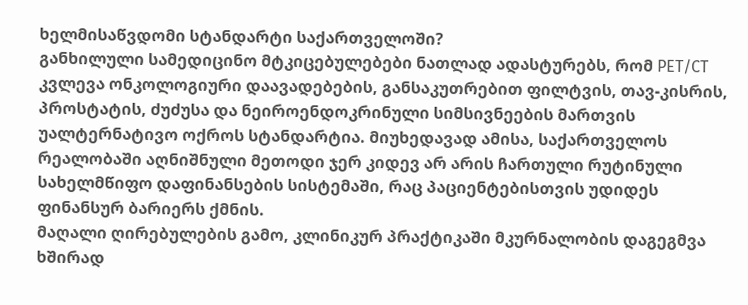ხელმისაწვდომი სტანდარტი საქართველოში?
განხილული სამედიცინო მტკიცებულებები ნათლად ადასტურებს, რომ PET/CT კვლევა ონკოლოგიური დაავადებების, განსაკუთრებით ფილტვის, თავ-კისრის, პროსტატის, ძუძუსა და ნეიროენდოკრინული სიმსივნეების მართვის უალტერნატივო ოქროს სტანდარტია. მიუხედავად ამისა, საქართველოს რეალობაში აღნიშნული მეთოდი ჯერ კიდევ არ არის ჩართული რუტინული სახელმწიფო დაფინანსების სისტემაში, რაც პაციენტებისთვის უდიდეს ფინანსურ ბარიერს ქმნის.
მაღალი ღირებულების გამო, კლინიკურ პრაქტიკაში მკურნალობის დაგეგმვა ხშირად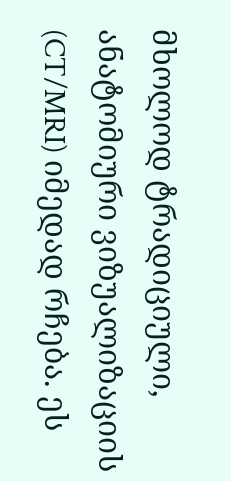მხოლოდ ტრადიციული, ანატომიური ვიზუალიზაციის (CT/MRI) იმედად რჩება. ეს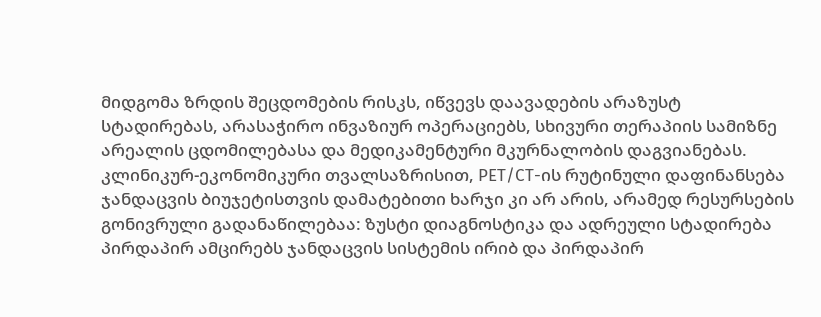მიდგომა ზრდის შეცდომების რისკს, იწვევს დაავადების არაზუსტ სტადირებას, არასაჭირო ინვაზიურ ოპერაციებს, სხივური თერაპიის სამიზნე არეალის ცდომილებასა და მედიკამენტური მკურნალობის დაგვიანებას.
კლინიკურ-ეკონომიკური თვალსაზრისით, PET/CT-ის რუტინული დაფინანსება ჯანდაცვის ბიუჯეტისთვის დამატებითი ხარჯი კი არ არის, არამედ რესურსების გონივრული გადანაწილებაა: ზუსტი დიაგნოსტიკა და ადრეული სტადირება პირდაპირ ამცირებს ჯანდაცვის სისტემის ირიბ და პირდაპირ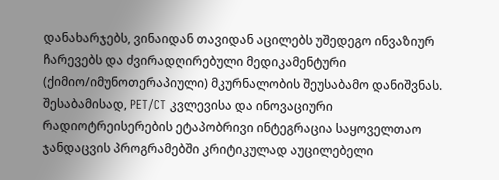დანახარჯებს, ვინაიდან თავიდან აცილებს უშედეგო ინვაზიურ ჩარევებს და ძვირადღირებული მედიკამენტური (ქიმიო/იმუნოთერაპიული) მკურნალობის შეუსაბამო დანიშვნას. შესაბამისად, PET/CT კვლევისა და ინოვაციური რადიოტრეისერების ეტაპობრივი ინტეგრაცია საყოველთაო ჯანდაცვის პროგრამებში კრიტიკულად აუცილებელი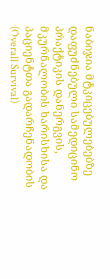ნაბიჯია მტკიცებულებებზე დაფუძნებული სამედიცინო პრაქტიკის დანერგვის, მკურნალობის ხარისხისა და პაციენტთა გადარჩენადობის (Overall Survival)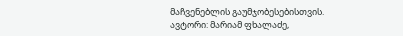მაჩვენებლის გაუმჯობესებისთვის.
ავტორი: მარიამ ფხალაძე,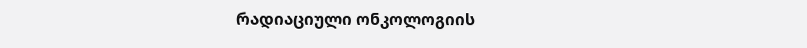რადიაციული ონკოლოგიის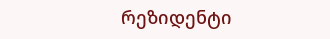რეზიდენტი